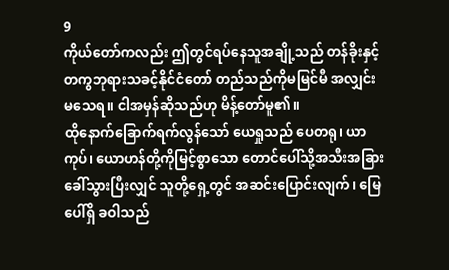9
ကိုယ်တော်ကလည်း ဤတွင်ရပ်နေသူအချို့သည် တန်ခိုးနှင့်တကွဘုရားသခင့်နိုင်ငံတော် တည်သည်ကိုမမြင်မီ အလျှင်းမသေရ။ ငါအမှန်ဆိုသည်ဟု မိန့်တော်မူ၏။
ထိုနောက်ခြောက်ရက်လွန်သော် ယေရှုသည် ပေတရု၊ ယာကုပ်၊ ယောဟန်တို့ကိုမြင့်စွာသော တောင်ပေါ်သို့အသီးအခြားခေါ်သွားပြီးလျှင် သူတို့ရှေ့တွင် အဆင်းပြောင်းလျက်၊ မြေပေါ်ရှိ ခဝါသည်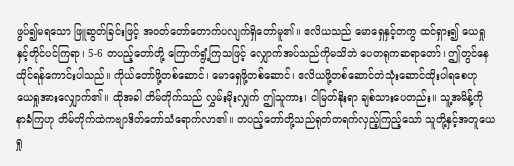ဖွပ်၍မရသော ဖြူဆွတ်ခြင်းဖြင့် အဝတ်တော်တောက်ပလျက်ရှိတော်မူ၏။ ဧလိယသည် မောရှေနှင့်တကွ ထင်ရှား၍ ယေရှုနှင့်တိုင်ပင်ကြရာ၊ 5-6 တပည့်တော်တို့ ကြောက်ရွံ့ကြသဖြင့် လျှောက်အပ်သည်ကိုမသိဘဲ ပေတရုကဆရာတော်၊ ဤတွင်နေထိုင်ရန်ကောင်းပါသည်။ ကိုယ်တော်ဖို့တစ်ဆောင်၊ မောရှေဖို့တစ်ဆောင်၊ ဧလိယဖို့တစ်ဆောင်တဲသုံးဆောင်ထိုးပါရစေဟု ယေရှုအားလျှောက်၏။ ထိုအခါ တိမ်တိုက်သည် လွှမ်းမိုးလျှက် ဤသူကား၊ ငါမြတ်နိုးရာ ချစ်သားပေတည်း။ သူ့အမိန့်ကို နာခံကြဟု တိမ်တိုက်ထဲကဗျာဒိတ်တော်သံရောက်လာ၏။ တပည့်တော်တို့သည်ရုတ်တရက်လှည့်ကြည့်သော် သူတို့နှင့်အတူယေရှု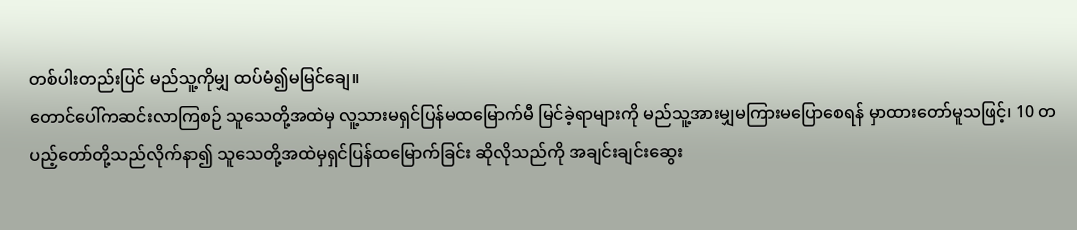တစ်ပါးတည်းပြင် မည်သူ့ကိုမျှ ထပ်မံ၍မမြင်ချေ။
တောင်ပေါ်ကဆင်းလာကြစဉ် သူသေတို့အထဲမှ လူ့သားမရှင်ပြန်မထမြောက်မီ မြင်ခဲ့ရာများကို မည်သူ့အားမျှမကြားမပြောစေရန် မှာထားတော်မူသဖြင့်၊ 10 တပည့်တော်တို့သည်လိုက်နာ၍ သူသေတို့အထဲမှရှင်ပြန်ထမြောက်ခြင်း ဆိုလိုသည်ကို အချင်းချင်းဆွေး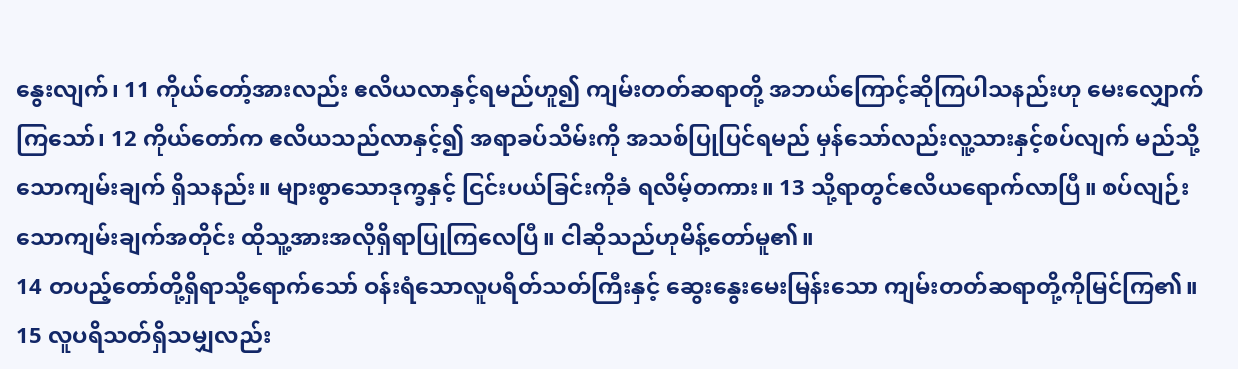နွေးလျက်၊ 11 ကိုယ်တော့်အားလည်း ဧလိယလာနှင့်ရမည်ဟူ၍ ကျမ်းတတ်ဆရာတို့ အဘယ်ကြောင့်ဆိုကြပါသနည်းဟု မေးလျှောက်ကြသော်၊ 12 ကိုယ်တော်က ဧလိယသည်လာနှင့်၍ အရာခပ်သိမ်းကို အသစ်ပြုပြင်ရမည် မှန်သော်လည်းလူ့သားနှင့်စပ်လျက် မည်သို့သောကျမ်းချက် ရှိသနည်း။ များစွာသောဒုက္ခနှင့် ငြင်းပယ်ခြင်းကိုခံ ရလိမ့်တကား။ 13 သို့ရာတွင်ဧလိယရောက်လာပြီ။ စပ်လျဉ်းသောကျမ်းချက်အတိုင်း ထိုသူ့အားအလိုရှိရာပြုကြလေပြီ။ ငါဆိုသည်ဟုမိန့်တော်မူ၏။
14 တပည့်တော်တို့ရှိရာသို့ရောက်သော် ဝန်းရံသောလူပရိတ်သတ်ကြီးနှင့် ဆွေးနွေးမေးမြန်းသော ကျမ်းတတ်ဆရာတို့ကိုမြင်ကြ၏။ 15 လူပရိသတ်ရှိသမျှလည်း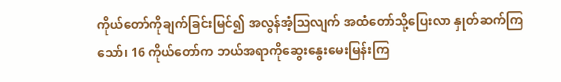ကိုယ်တော်ကိုချက်ခြင်းမြင်၍ အလွန်အံ့သြလျက် အထံတော်သို့ပြေးလာ နှုတ်ဆက်ကြသော်၊ 16 ကိုယ်တော်က ဘယ်အရာကိုဆွေးနွေးမေးမြန်းကြ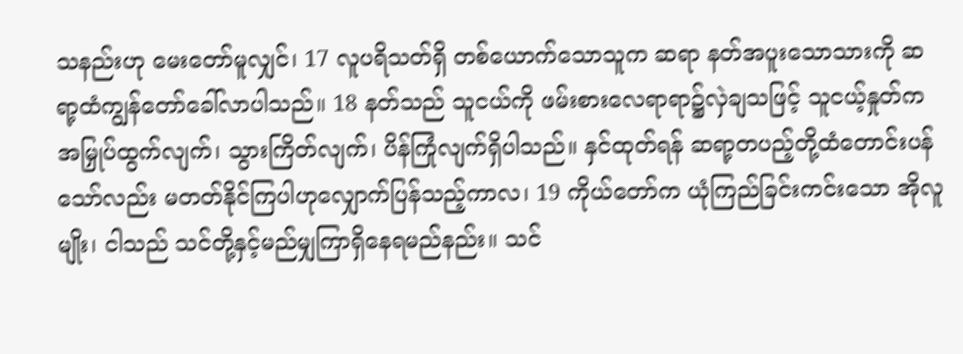သနည်းဟု မေးတော်မူလျှင်၊ 17 လူပရိသတ်ရှိ တစ်ယောက်သောသူက ဆရာ နတ်အပူးသောသားကို ဆရာ့ထံကျွန်တော်ခေါ်လာပါသည်။ 18 နတ်သည် သူငယ်ကို ဖမ်းစားလေရာရာ၌လှဲချသဖြင့် သူငယ့်နှုတ်ကအမြှုပ်ထွက်လျက်၊ သွားကြိတ်လျက်၊ ပိန်ကြုံလျက်ရှိပါသည်။ နှင်ထုတ်ရန် ဆရာ့တပည့်တို့ထံတောင်းပန်သော်လည်း မတတ်နိုင်ကြပါဟုလျှောက်ပြန်သည့်ကာလ၊ 19 ကိုယ်တော်က ယုံကြည်ခြင်းကင်းသော အိုလူမျိုး၊ ငါသည် သင်တို့နှင့်မည်မျှကြာရှိနေရမည်နည်း။ သင်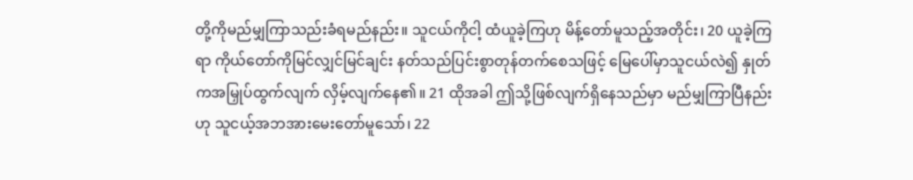တို့ကိုမည်မျှကြာသည်းခံရမည်နည်း။ သူငယ်ကိုငါ့ ထံယူခဲ့ကြဟု မိန့်တော်မူသည့်အတိုင်း၊ 20 ယူခဲ့ကြရာ ကိုယ်တော်ကိုမြင်လျှင်မြင်ချင်း နတ်သည်ပြင်းစွာတုန်တက်စေသဖြင့် မြေပေါ်မှာသူငယ်လဲ၍ နှုတ်ကအမြှုပ်ထွက်လျက် လှိမ့်လျက်နေ၏။ 21 ထိုအခါ ဤသို့ဖြစ်လျက်ရှိနေသည်မှာ မည်မျှကြာပြီနည်းဟု သူငယ့်အဘအားမေးတော်မူသော်၊ 22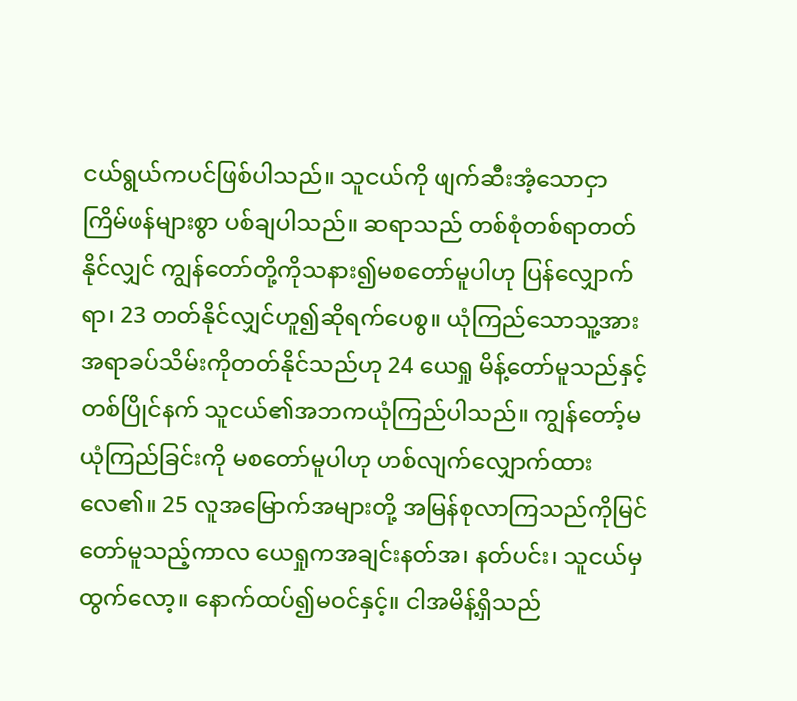ငယ်ရွယ်ကပင်ဖြစ်ပါသည်။ သူငယ်ကို ဖျက်ဆီးအံ့သောငှာ ကြိမ်ဖန်များစွာ ပစ်ချပါသည်။ ဆရာသည် တစ်စုံတစ်ရာတတ်နိုင်လျှင် ကျွန်တော်တို့ကိုသနား၍မစတော်မူပါဟု ပြန်လျှောက်ရာ၊ 23 တတ်နိုင်လျှင်ဟူ၍ဆိုရက်ပေစွ။ ယုံကြည်သောသူ့အား အရာခပ်သိမ်းကိုတတ်နိုင်သည်ဟု 24 ယေရှု မိန့်တော်မူသည်နှင့်တစ်ပြိုင်နက် သူငယ်၏အဘကယုံကြည်ပါသည်။ ကျွန်တော့်မယုံကြည်ခြင်းကို မစတော်မူပါဟု ဟစ်လျက်လျှောက်ထားလေ၏။ 25 လူအမြောက်အများတို့ အမြန်စုလာကြသည်ကိုမြင်တော်မူသည့်ကာလ ယေရှုကအချင်းနတ်အ၊ နတ်ပင်း၊ သူငယ်မှထွက်လော့။ နောက်ထပ်၍မဝင်နှင့်။ ငါအမိန့်ရှိသည်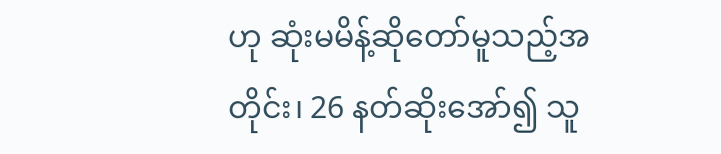ဟု ဆုံးမမိန့်ဆိုတော်မူသည့်အတိုင်း၊ 26 နတ်ဆိုးအော်၍ သူ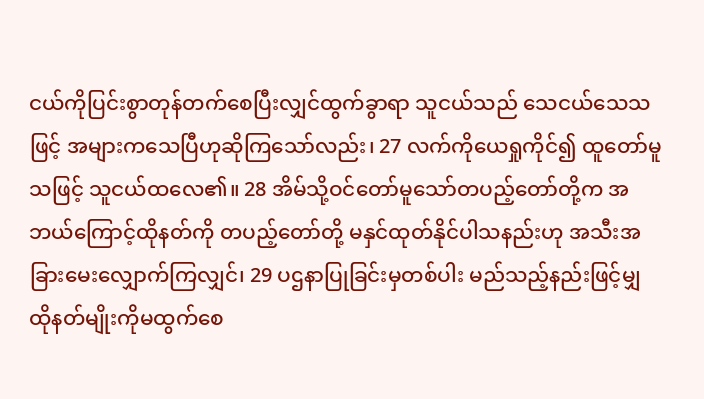ငယ်ကိုပြင်းစွာတုန်တက်စေပြီးလျှင်ထွက်ခွာရာ သူငယ်သည် သေငယ်သေသဖြင့် အများကသေပြီဟုဆိုကြသော်လည်း၊ 27 လက်ကိုယေရှုကိုင်၍ ထူတော်မူသဖြင့် သူငယ်ထလေ၏။ 28 အိမ်သို့ဝင်တော်မူသော်တပည့်တော်တို့က အဘယ်ကြောင့်ထိုနတ်ကို တပည့်တော်တို့ မနှင်ထုတ်နိုင်ပါသနည်းဟု အသီးအခြားမေးလျှောက်ကြလျှင်၊ 29 ပဌနာပြုခြင်းမှတစ်ပါး မည်သည့်နည်းဖြင့်မျှ ထိုနတ်မျိုးကိုမထွက်စေ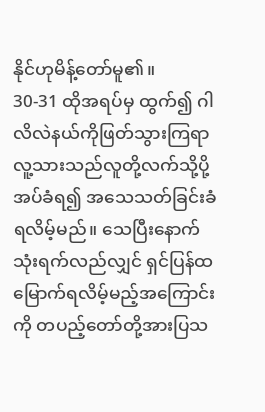နိုင်ဟုမိန့်တော်မူ၏။
30-31 ထိုအရပ်မှ ထွက်၍ ဂါလိလဲနယ်ကိုဖြတ်သွားကြရာ လူ့သားသည်လူတို့လက်သို့ပို့အပ်ခံရ၍ အသေသတ်ခြင်းခံရလိမ့်မည်။ သေပြီးနောက် သုံးရက်လည်လျှင် ရှင်ပြန်ထမြောက်ရလိမ့်မည့်အကြောင်းကို တပည့်တော်တို့အားပြသ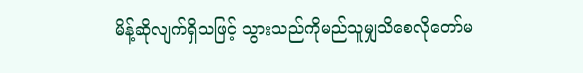မိန့်ဆိုလျက်ရှိသဖြင့် သွားသည်ကိုမည်သူမျှသိစေလိုတော်မ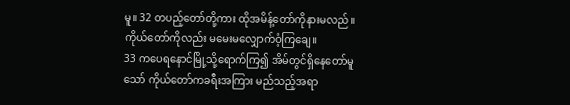မူ။ 32 တပည့်တော်တို့ကား ထိုအမိန့်တော်ကိုနားမလည်။ ကိုယ်တော်ကိုလည်း မမေးမလျှောက်ဝံ့ကြချေ။
33 ကပေရနောင်မြို့သို့ရောက်ကြ၍ အိမ်တွင်ရှိနေတော်မူသော် ကိုယ်တော်ကခရီးအကြား မည်သည့်အရာ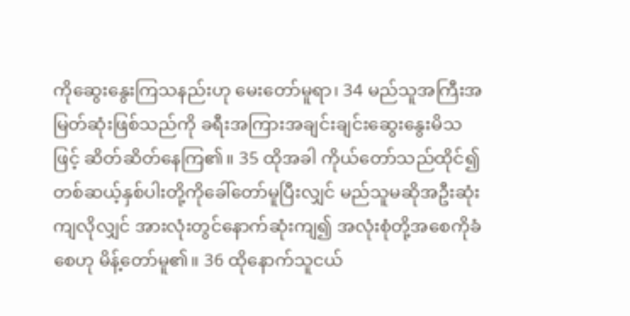ကိုဆွေးနွေးကြသနည်းဟု မေးတော်မူရာ၊ 34 မည်သူအကြီးအမြတ်ဆုံးဖြစ်သည်ကို ခရီးအကြားအချင်းချင်းဆွေးနွေးမိသဖြင့် ဆိတ်ဆိတ်နေကြ၏။ 35 ထိုအခါ ကိုယ်တော်သည်ထိုင်၍ တစ်ဆယ့်နှစ်ပါးတို့ကိုခေါ်တော်မူပြီးလျှင် မည်သူမဆိုအဦးဆုံးကျလိုလျှင် အားလုံးတွင်နောက်ဆုံးကျ၍ အလုံးစုံတို့အစေကိုခံစေဟု မိန့်တော်မူ၏။ 36 ထိုနောက်သူငယ်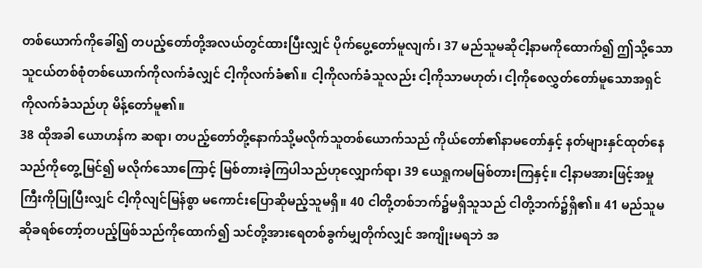တစ်ယောက်ကိုခေါ်၍ တပည့်တော်တို့အလယ်တွင်ထားပြီးလျှင် ပိုက်ပွေ့တော်မူလျက်၊ 37 မည်သူမဆိုငါ့နာမကိုထောက်၍ ဤသို့သောသူငယ်တစ်စုံတစ်ယောက်ကိုလက်ခံလျှင် ငါ့ကိုလက်ခံ၏။ ငါ့ကိုလက်ခံသူလည်း ငါ့ကိုသာမဟုတ်၊ ငါ့ကိုစေလွှတ်တော်မူသောအရှင်ကိုလက်ခံသည်ဟု မိန့်တော်မူ၏။
38 ထိုအခါ ယောဟန်က ဆရာ၊ တပည့်တော်တို့နောက်သို့မလိုက်သူတစ်ယောက်သည် ကိုယ်တော်၏နာမတော်နှင့် နတ်များနှင်ထုတ်နေသည်ကိုတွေ့မြင်၍ မလိုက်သောကြောင့် မြစ်တားခဲ့ကြပါသည်ဟုလျှောက်ရာ၊ 39 ယေရှုကမမြစ်တားကြနှင့်။ ငါ့နာမအားဖြင့်အမှုကြီးကိုပြုပြီးလျှင် ငါ့ကိုလျင်မြန်စွာ မကောင်းပြောဆိုမည့်သူမရှိ။ 40 ငါတို့တစ်ဘက်၌မရှိသူသည် ငါတို့ဘက်၌ရှိ၏။ 41 မည်သူမဆိုခရစ်တော့်တပည့်ဖြစ်သည်ကိုထောက်၍ သင်တို့အားရေတစ်ခွက်မျှတိုက်လျှင် အကျိုးမရဘဲ အ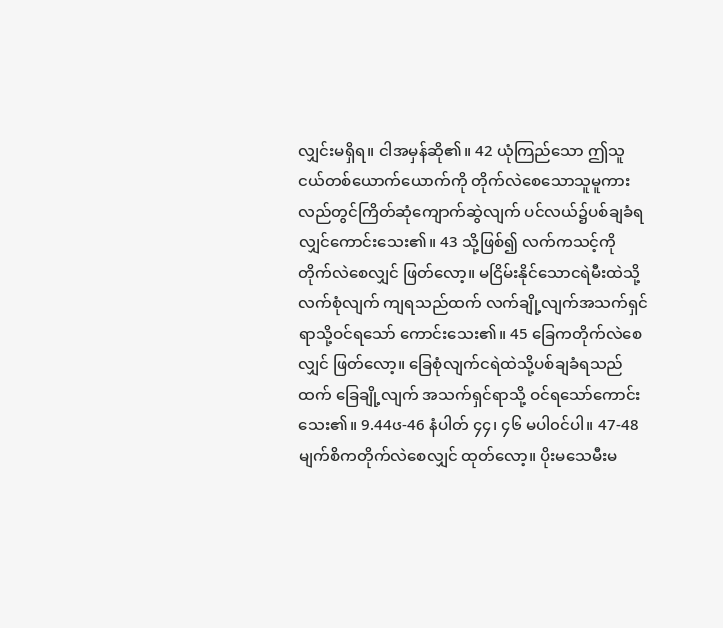လျှင်းမရှိရ။ ငါအမှန်ဆို၏။ 42 ယုံကြည်သော ဤသူငယ်တစ်ယောက်ယောက်ကို တိုက်လဲစေသောသူမူကား လည်တွင်ကြိတ်ဆုံကျောက်ဆွဲလျက် ပင်လယ်၌ပစ်ချခံရလျှင်ကောင်းသေး၏။ 43 သို့ဖြစ်၍ လက်ကသင့်ကိုတိုက်လဲစေလျှင် ဖြတ်လော့။ မငြိမ်းနိုင်သောငရဲမီးထဲသို့ လက်စုံလျက် ကျရသည်ထက် လက်ချို့လျက်အသက်ရှင်ရာသို့ဝင်ရသော် ကောင်းသေး၏။ 45 ခြေကတိုက်လဲစေလျှင် ဖြတ်လော့။ ခြေစုံလျက်ငရဲထဲသို့ပစ်ချခံရသည်ထက် ခြေချို့လျက် အသက်ရှင်ရာသို့ ဝင်ရသော်ကောင်းသေး၏။ 9.44ၒ-46 နံပါတ် ၄၄၊ ၄၆ မပါ၀င်ပါ။ 47-48 မျက်စိကတိုက်လဲစေလျှင် ထုတ်လော့။ ပိုးမသေမီးမ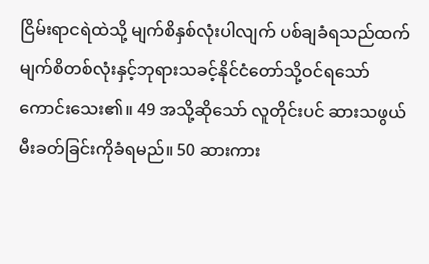ငြိမ်းရာငရဲထဲသို့ မျက်စိနှစ်လုံးပါလျက် ပစ်ချခံရသည်ထက် မျက်စိတစ်လုံးနှင့်ဘုရားသခင့်နိုင်ငံတော်သို့ဝင်ရသော် ကောင်းသေး၏။ 49 အသို့ဆိုသော် လူတိုင်းပင် ဆားသဖွယ်မီးခတ်ခြင်းကိုခံရမည်။ 50 ဆားကား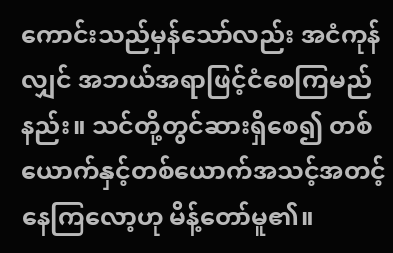ကောင်းသည်မှန်သော်လည်း အငံကုန်လျှင် အဘယ်အရာဖြင့်ငံစေကြမည်နည်း။ သင်တို့တွင်ဆားရှိစေ၍ တစ်ယောက်နှင့်တစ်ယောက်အသင့်အတင့်နေကြလော့ဟု မိန့်တော်မူ၏။